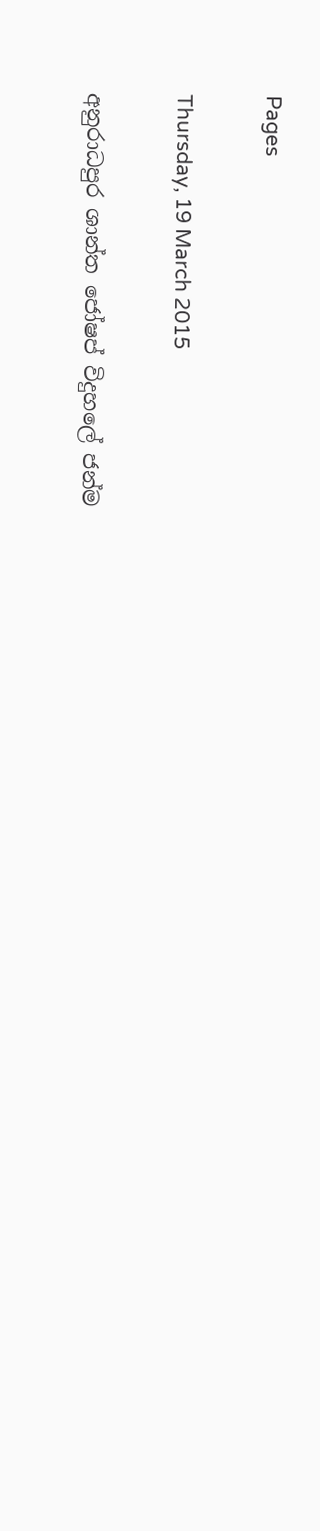Pages

Thursday, 19 March 2015

අනුරාධපුර ශාන්ත ජෝෂප් විදුහලේ ජන්ම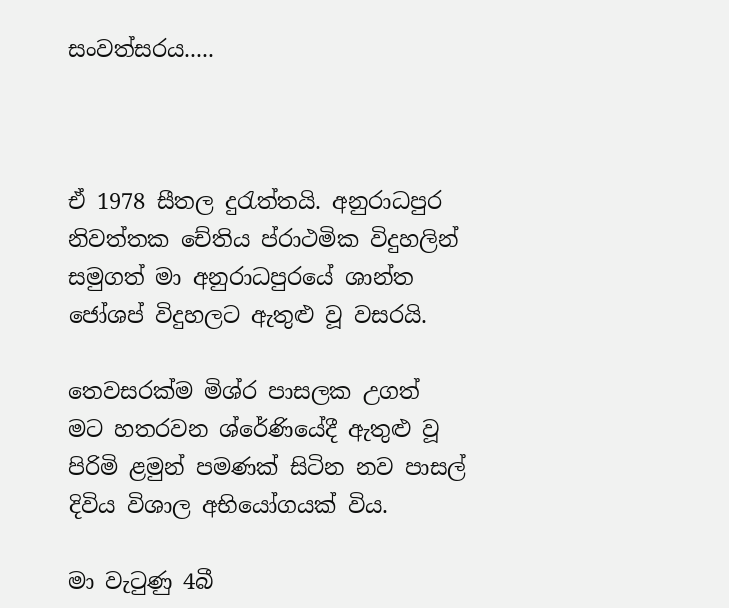සංවත්සරය.....



ඒ 1978 සීතල දුරැත්තයි. අනුරාධපුර නිවත්තක චේතිය ප්රාථමික විදුහලින් සමුගත් මා අනුරාධපුරයේ ශාන්ත ජෝශප් විදුහලට ඇතුළු වූ වසරයි.

තෙවසරක්ම මිශ්ර පාසලක උගත් මට හතරවන ශ්රේණියේදී ඇතුළු වූ පිරිමි ළමුන් පමණක් සිටින නව පාසල් දිවිය විශාල අභියෝගයක් විය.

මා වැටුණු 4බී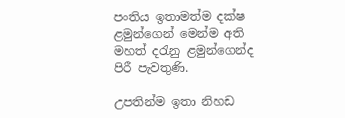පංතිය ඉතාමත්ම දක්ෂ ළමුන්ගෙන් මෙන්ම අති මහත් දරැනු ළමුන්ගෙන්ද පිරී පැවතුණි.

උපතින්ම ඉතා නිහඩ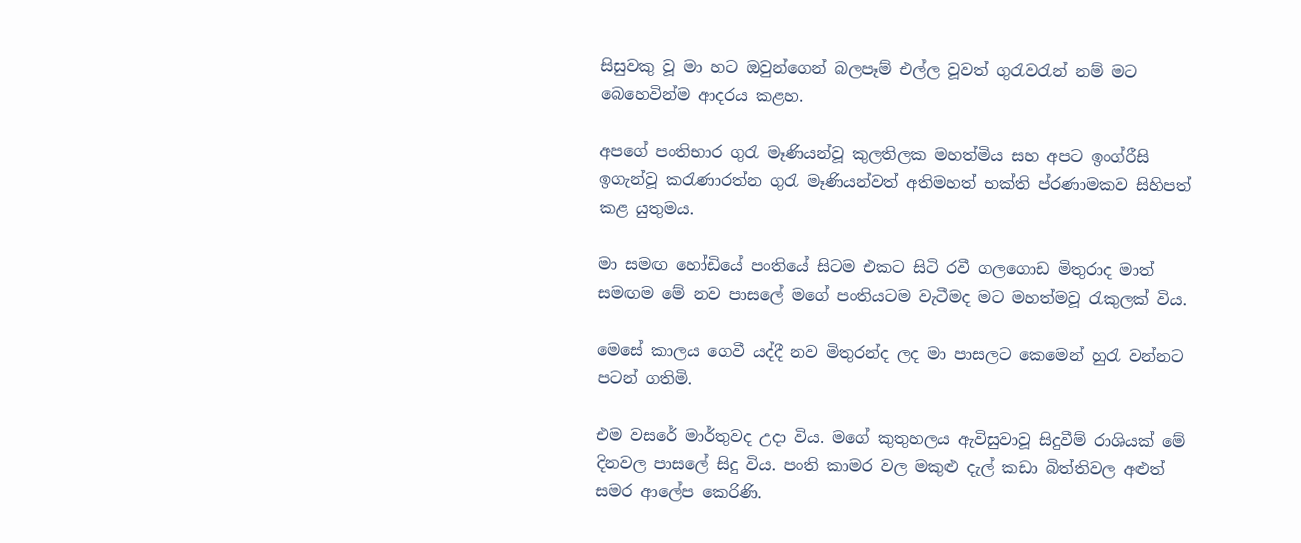සිසුවකු වූ මා හට ඔවුන්ගෙන් බලපෑම් එල්ල වූවත් ගුරැවරැන් නම් මට බෙහෙවින්ම ආදරය කළහ.

අපගේ පංතිභාර ගුරැ මෑණියන්වූ කුලතිලක මහත්මිය සහ අපට ඉංග්රීසි ඉගැන්වූ කරැණාරත්න ගුරැ මෑණියන්වත් අතිමහත් භක්ති ප්රණාමකව සිහිපත් කළ යුතුමය.

මා සමඟ හෝඩියේ පංතියේ සිටම එකට සිටි රවී ගලගොඩ මිතුරාද මාත් සමඟම මේ නව පාසලේ මගේ පංතියටම වැටීමද මට මහත්මවූ රැකුලක් විය.

මෙසේ කාලය ගෙවී යද්දී නව මිතුරන්ද ලද මා පාසලට කෙමෙන් හුරැ වන්නට පටන් ගතිමි.

එම වසරේ මාර්තුවද උදා විය. මගේ කුතුහලය ඇවිසුවාවූ සිදුවීම් රාශියක් මේ දිනවල පාසලේ සිදු විය. පංති කාමර වල මකුළු දැල් කඩා බිත්තිවල අළුත් සමර ආලේප කෙරිණි.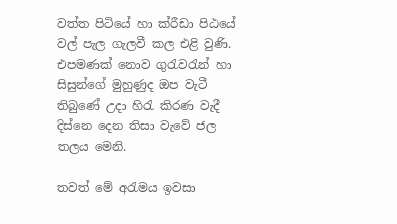වත්ත පිටියේ හා ක්රීඩා පිඨයේ වල් පැල ගැලවී කල එළි වුණි. එපමණක් නොව ගුරැවරැන් හා සිසුන්ගේ මුහුණුද ඔප වැටී තිබුණේ උදා හිරැ කිරණ වැදී දිස්නෙ දෙන තිසා වැවේ ජල තලය මෙනි.

තවත් මේ අරැමය ඉවසා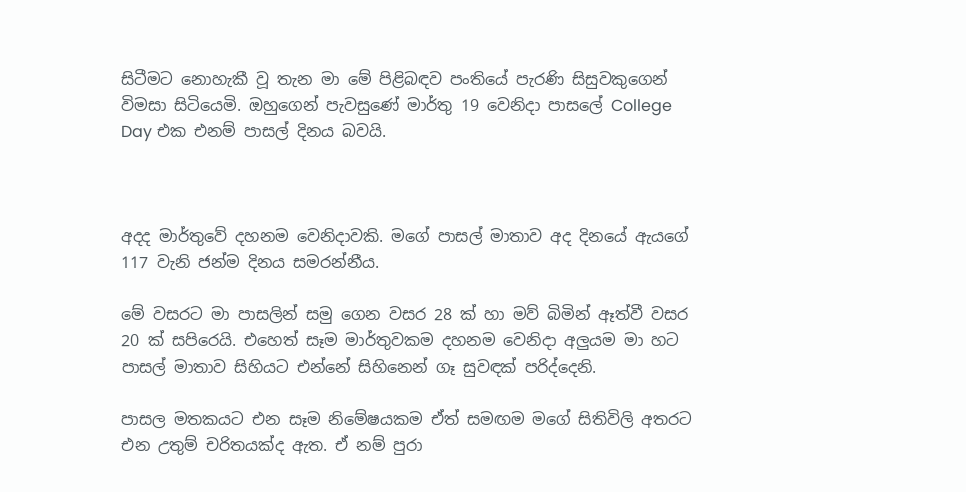සිටීමට නොහැකී වූ තැන මා මේ පිළිබඳව පංතියේ පැරණි සිසුවකුගෙන් විමසා සිටියෙමි. ඔහුගෙන් පැවසුණේ මාර්තු 19 වෙනිදා පාසලේ College Day එක එනම් පාසල් දිනය බවයි.



අදද මාර්තුවේ දහනම වෙනිදාවකි. මගේ පාසල් මාතාව අද දිනයේ ඇයගේ 117 වැනි ජන්ම දිනය සමරන්නීය.

මේ වසරට මා පාසලින් සමු ගෙන වසර 28 ක් හා මව් බිමින් ඈත්වී වසර 20 ක් සපිරෙයි. එහෙත් සෑම මාර්තුවකම දහනම වෙනිදා අලුයම මා හට පාසල් මාතාව සිහියට එන්නේ සිහිනෙන් ගෑ සුවඳක් පරිද්දෙනි.

පාසල මතකයට එන සෑම නිමේෂයකම ඒත් සමඟම මගේ සිතිවිලි අතරට එන උතුම් චරිතයක්ද ඇත. ඒ නම් පුරා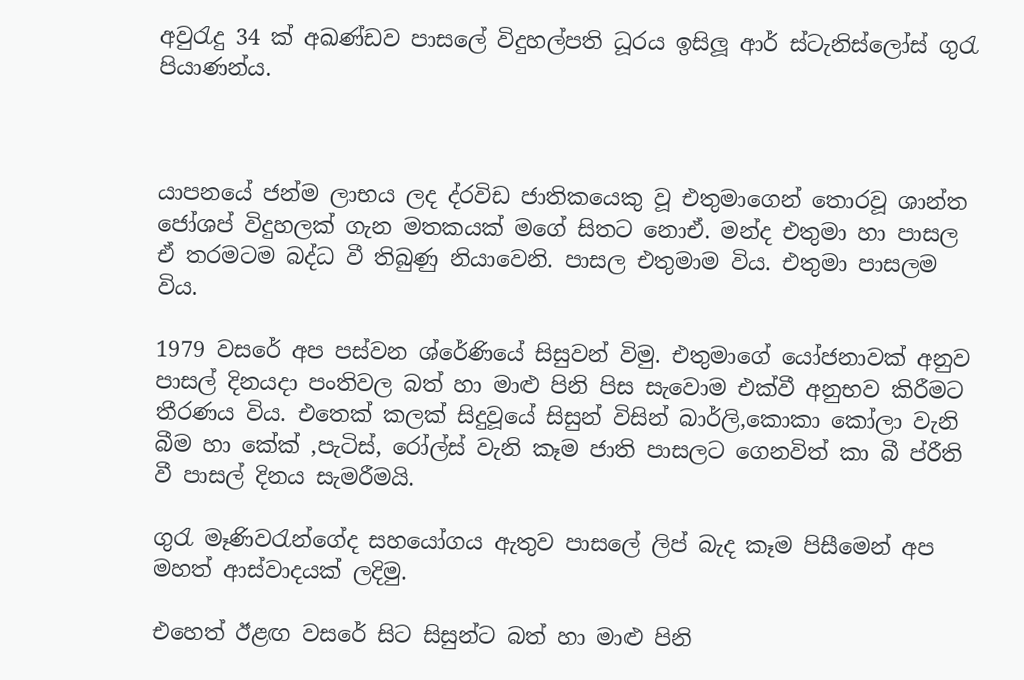අවුරැදු 34 ක් අඛණ්ඩව පාසලේ විදුහල්පති ධූරය ඉසිලූ ආර් ස්ටැනිස්ලෝස් ගුරැ පියාණන්ය.



යාපනයේ ජන්ම ලාභය ලද ද්රවිඩ ජාතිකයෙකු වූ එතුමාගෙන් තොරවූ ශාන්ත ජෝශප් විදුහලක් ගැන මතකයක් මගේ සිතට නොඒ. මන්ද එතුමා හා පාසල ඒ තරමටම බද්ධ වී තිබුණු නියාවෙනි. පාසල එතුමාම විය. එතුමා පාසලම විය.

1979 වසරේ අප පස්වන ශ්රේණියේ සිසුවන් විමු. එතුමාගේ යෝජනාවක් අනුව පාසල් දිනයදා පංතිවල බත් හා මාළු පිනි පිස සැවොම එක්වී අනුභව කිරීමට තීරණය විය. එතෙක් කලක් සිදුවූයේ සිසුන් විසින් බාර්ලි,කොකා කෝලා වැනි බීම හා කේක් ,පැටිස්, රෝල්ස් වැනි කෑම ජාති පාසලට ගෙනවිත් කා බී ප්රීති වී පාසල් දිනය සැමරීමයි.

ගුරැ මෑණිවරැන්ගේද සහයෝගය ඇතුව පාසලේ ලිප් බැද කෑම පිසීමෙන් අප මහත් ආස්වාදයක් ලදිමු.

එහෙත් ඊළඟ වසරේ සිට සිසුන්ට බත් හා මාළු පිනි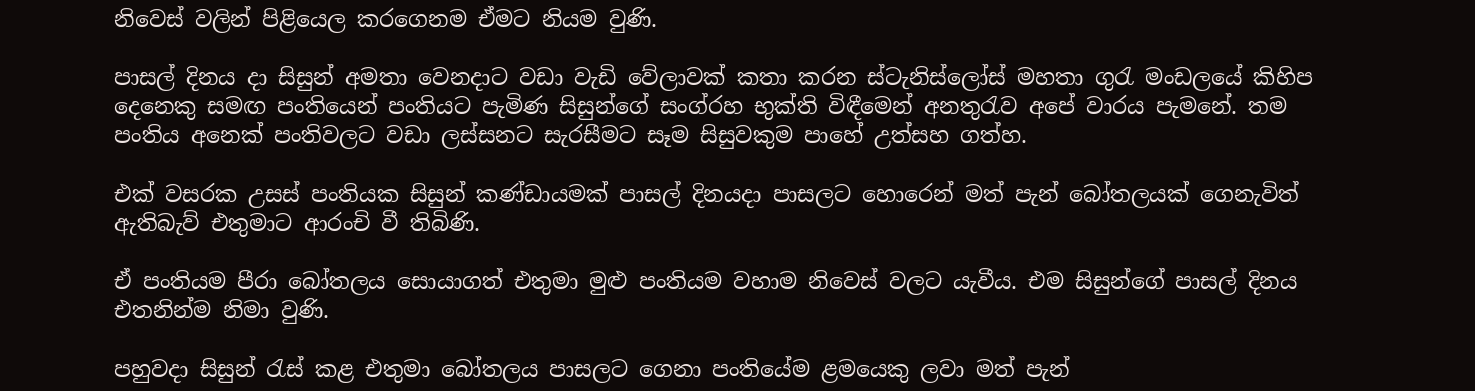නිවෙස් වලින් පිළියෙල කරගෙනම ඒමට නියම වුණි.

පාසල් දිනය දා සිසුන් අමතා වෙනදාට වඩා වැඩි වේලාවක් කතා කරන ස්ටැනිස්ලෝස් මහතා ගුරැ මංඩලයේ කිහිප දෙනෙකු සමඟ පංතියෙන් පංතියට පැමිණ සිසුන්ගේ සංග්රහ භුක්ති විඳීමෙන් අනතුරැව අපේ වාරය පැමනේ. තම පංතිය අනෙක් පංතිවලට වඩා ලස්සනට සැරසීමට සෑම සිසුවකුම පාහේ උත්සහ ගත්හ.

එක් වසරක උසස් පංතියක සිසුන් කණ්ඩායමක් පාසල් දිනයදා පාසලට හොරෙන් මත් පැන් බෝතලයක් ගෙනැවිත් ඇතිබැව් එතුමාට ආරංචි වී තිබිණි.

ඒ පංතියම පීරා බෝතලය සොයාගත් එතුමා මුළු පංතියම වහාම නිවෙස් වලට යැවීය. එම සිසුන්ගේ පාසල් දිනය එතනින්ම නිමා වුණි.

පහුවදා සිසුන් රැස් කළ එතුමා බෝතලය පාසලට ගෙනා පංතියේම ළමයෙකු ලවා මත් පැන්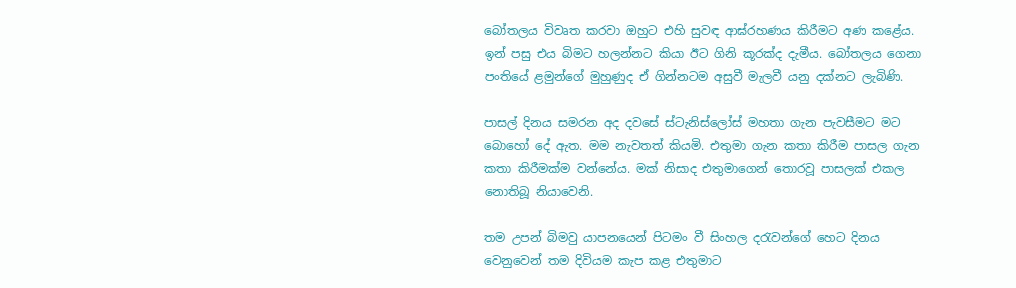බෝතලය විවෘත කරවා ඔහුට එහි සුවඳ ආඝ්රහණය කිරීමට අණ කළේය. ඉන් පසු එය බිමට හලන්නට කියා ඊට ගිනි කූරක්ද දැමීය. බෝතලය ගෙනා පංතියේ ළමුන්ගේ මුහුණුද ඒ ගින්නටම අසුවී මැලවී යනු දක්නට ලැබිණි.

පාසල් දිනය සමරන අද දවසේ ස්ටැනිස්ලෝස් මහතා ගැන පැවසීමට මට බොහෝ දේ ඇත. මම නැවතත් කියමි. එතුමා ගැන කතා කිරීම පාසල ගැන කතා කිරීමක්ම වන්නේය. මක් නිසාද එතුමාගෙන් තොරවූ පාසලක් එකල නොතිබූ නියාවෙනි.

තම උපන් බිමවු යාපනයෙන් පිටමං වී සිංහල දරැවන්ගේ හෙට දිනය වෙනුවෙන් තම දිවියම කැප කළ එතුමාට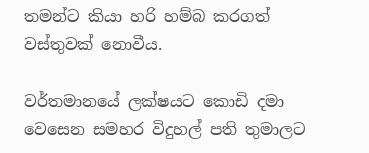තමන්ට කියා හරි හම්බ කරගත් වස්තුවක් නොවීය.

වර්තමානයේ ලක්ෂයට කොඩි දමා වෙසෙන සමහර විදුහල් පති තුමාලට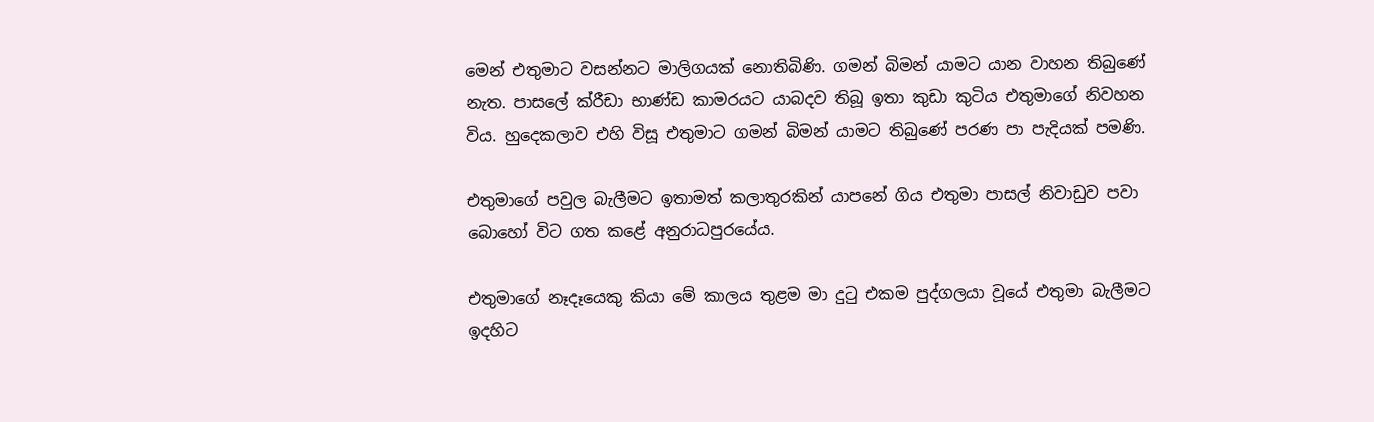මෙන් එතුමාට වසන්නට මාලිගයක් නොතිබිණි. ගමන් බිමන් යාමට යාන වාහන තිබුණේ නැත. පාසලේ ක්රීඩා භාණ්ඩ කාමරයට යාබදව තිබූ ඉතා කුඩා කුටිය එතුමාගේ නිවහන විය. හුදෙකලාව එහි විසූ එතුමාට ගමන් බිමන් යාමට තිබුණේ පරණ පා පැදියක් පමණි.

එතුමාගේ පවුල බැලීමට ඉතාමත් කලාතුරකින් යාපනේ ගිය එතුමා පාසල් නිවාඩුව පවා බොහෝ විට ගත කළේ අනුරාධපුරයේය.

එතුමාගේ නෑදෑයෙකු කියා මේ කාලය තුළම මා දුටු එකම පුද්ගලයා වූයේ එතුමා බැලීමට ඉදහිට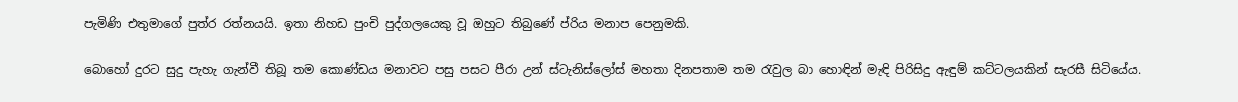පැමිණි එතුමාගේ පුත්ර රත්නයයි. ඉතා නිහඩ පුංචි පුද්ගලයෙකු වූ ඔහුට තිබුණේ ප්රිය මනාප පෙනුමකි.

බොහෝ දුරට සුදු පැහැ ගැන්වී තිබූ තම කොණ්ඩය මනාවට පසු පසට පීරා උන් ස්ටැනිස්ලෝස් මහතා දිනපතාම තම රැවුල බා හොඳින් මැඳි පිරිසිදු ඇඳුම් කට්ටලයකින් සැරසී සිටියේය.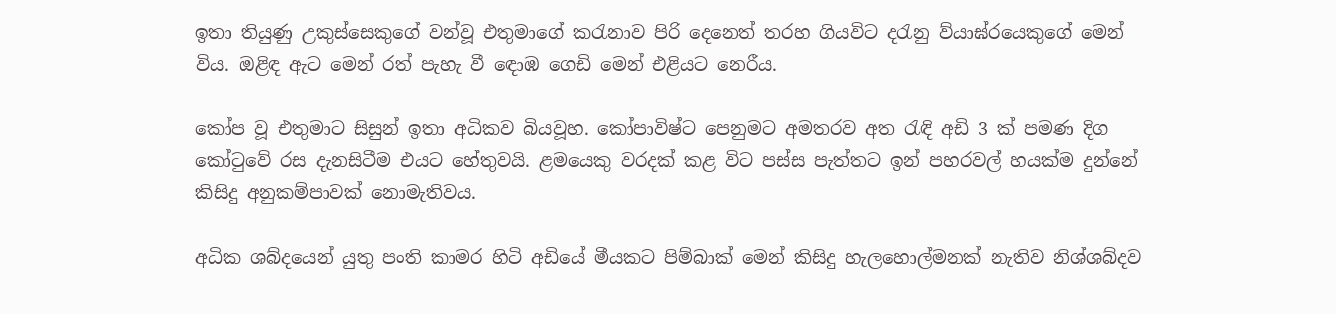ඉතා තියුණු උකුස්සෙකුගේ වන්වූ එතුමාගේ කරැනාව පිරි දෙනෙත් තරහ ගියවිට දරැනු ව්යාඝ්රයෙකුගේ මෙන් විය. ඔළිඳ ඇට මෙන් රත් පැහැ වී ඳොඹ ගෙඩි මෙන් එළියට නෙරීය.

කෝප වූ එතුමාට සිසුන් ඉතා අධිකව බියවූහ. කෝපාවිෂ්ට පෙනුමට අමතරව අත රැඳි අඩි 3 ක් පමණ දිග කෝටුවේ රස දැනසිටීම එයට හේතුවයි. ළමයෙකු වරදක් කළ විට පස්ස පැත්තට ඉන් පහරවල් හයක්ම දුන්නේ කිසිදු අනුකම්පාවක් නොමැතිවය.

අධික ශබ්දයෙන් යුතු පංති කාමර හිටි අඩියේ මීයකට පිම්බාක් මෙන් කිසිදු හැලහොල්මනක් නැතිව නිශ්ශබ්දව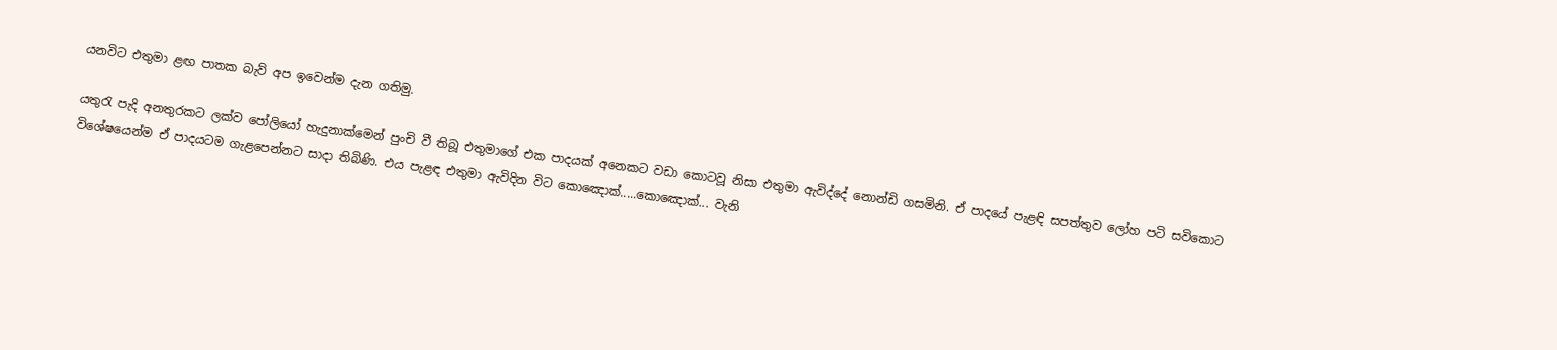යනවිට එතුමා ළඟ පාතක බැව් අප ඉවෙන්ම දැන ගතිමු.

යතුරැ පැදි අනතුරකට ලක්ව පෝලියෝ හැදුනාක්මෙන් පුංචි වී තිබූ එතුමාගේ එක පාදයක් අනෙකට වඩා කොටවූ නිසා එතුමා ඇවිද්දේ නොන්ඩි ගසමිනි. ඒ පාදයේ පැළඳි සපත්තුව ලෝහ පටි සවිකොට විශේෂයෙන්ම ඒ පාදයටම ගැළපෙන්නට සාදා තිබිණි. එය පැළඳ එතුමා ඇවිදින විට කොඤොක්.....කොඤොක්... වැනි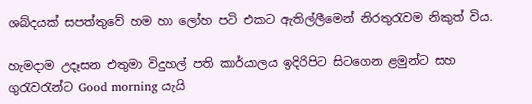ශබ්දයක් සපත්තුවේ හම හා ලෝහ පටි එකට ඇතිල්ලීමෙන් නිරතුරැවම නිකුත් විය.

හැමදාම උදෑසන එතුමා විදුහල් පති කාර්යාලය ඉදිරිපිට සිටගෙන ළමුන්ට සහ ගුරැවරැන්ට Good morning යැයි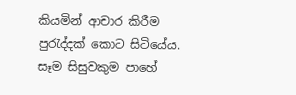කියමින් ආචාර කිරීම පුරැද්දක් කොට සිටියේය. සෑම සිසුවකුම පාහේ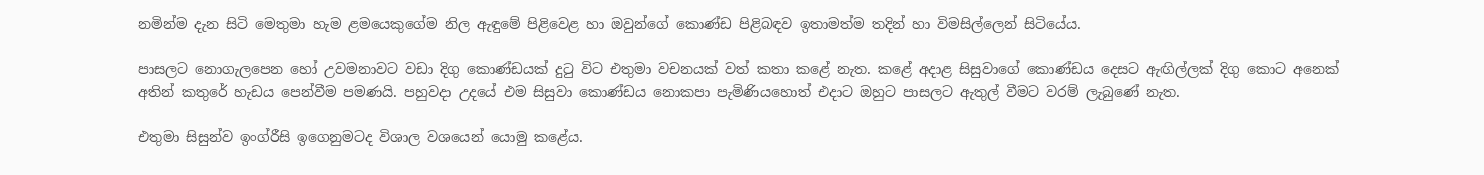නමින්ම දැන සිටි මෙතුමා හැම ළමයෙකුගේම නිල ඇඳුමේ පිළිවෙළ හා ඔවුන්ගේ කොණ්ඩ පිළිබඳව ඉතාමත්ම තදින් හා විමසිල්ලෙන් සිටියේය.

පාසලට නොගැලපෙන හෝ උවමනාවට වඩා දිගු කොණ්ඩයක් දුටු විට එතුමා වචනයක් වත් කතා කළේ නැත. කළේ අදාළ සිසුවාගේ කොණ්ඩය දෙසට ඇඟිල්ලක් දිගු කොට අනෙක් අතින් කතුරේ හැඩය පෙන්වීම පමණයි. පහුවදා උදයේ එම සිසුවා කොණ්ඩය නොකපා පැමිණියහොත් එදාට ඔහුට පාසලට ඇතුල් වීමට වරම් ලැබුණේ නැත.

එතුමා සිසුන්ව ඉංග්රීසි ඉගෙනුමටද විශාල වශයෙන් යොමු කළේය.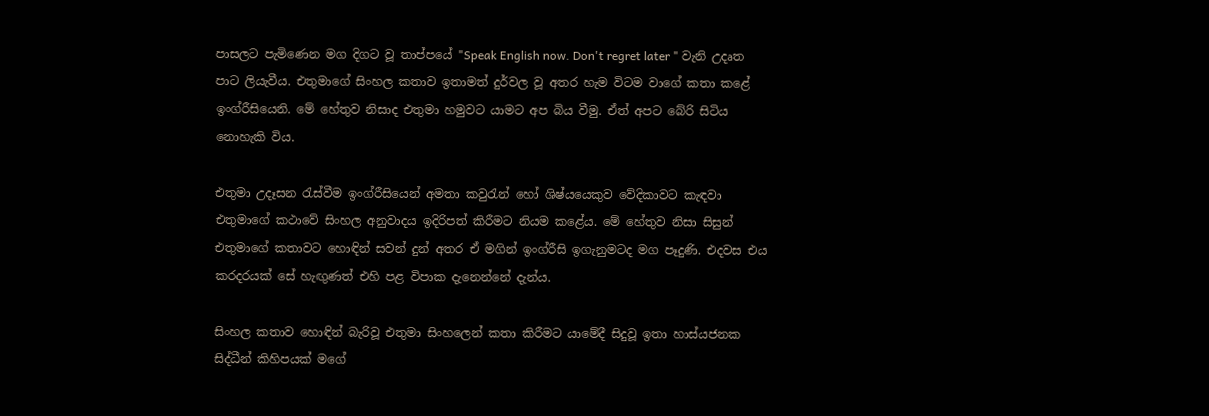පාසලට පැමිණෙන මග දිගට වූ තාප්පයේ "Speak English now. Don't regret later " වැනි උදෘත පාට ලියැවීය. එතුමාගේ සිංහල කතාව ඉතාමත් දුර්වල වූ අතර හැම විටම වාගේ කතා කළේ ඉංග්රීසියෙනි. මේ හේතුව නිසාද එතුමා හමුවට යාමට අප බිය වීමු. ඒත් අපට බේරි සිටිය නොහැකි විය.

එතුමා උදෑසන රැස්වීම ඉංග්රීසියෙන් අමතා කවුරැන් හෝ ශිෂ්යයෙකුව වේදිකාවට කැඳවා එතුමාගේ කථාවේ සිංහල අනුවාදය ඉදිරිපත් කිරීමට නියම කළේය. මේ හේතුව නිසා සිසුන් එතුමාගේ කතාවට හොඳින් සවන් දුන් අතර ඒ මගින් ඉංග්රීසි ඉගැනුමටද මග පෑදුණි. එදවස එය කරදරයක් සේ හැඟුණත් එහි පළ විපාක දැනෙන්නේ දැන්ය.

සිංහල කතාව හොඳින් බැරිවූ එතුමා සිංහලෙන් කතා කිරීමට යාමේදී සිදුවූ ඉතා හාස්යජනක සිද්ධීන් කිහිපයක් මගේ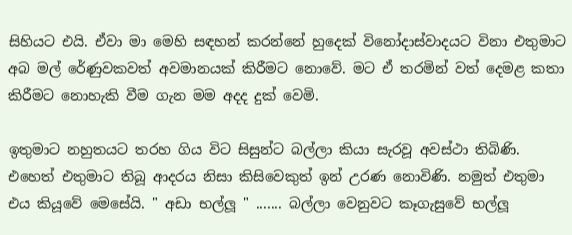සිහියට එයි. ඒවා මා මෙහි සඳහන් කරන්නේ හුදෙක් විනෝදාස්වාදයට විනා එතුමාට අබ මල් රේණුවකවත් අවමානයක් කිරීමට නොවේ. මට ඒ තරමින් වත් දෙමළ කතා කිරීමට නොහැකි වීම ගැන මම අදද දුක් වෙමි.

ඉතුමාට නහුතයට තරහ ගිය විට සිසුන්ට බල්ලා කියා සැරවූ අවස්ථා තිබිණි. එහෙත් එතුමාට තිබූ ආදරය නිසා කිසිවෙකුත් ඉන් උරණ නොවිණි. නමුත් එතුමා එය කියූවේ මෙසේයි. " අඩා භල්ලූ " ....... බල්ලා වෙනුවට කෑගැසුවේ භල්ලූ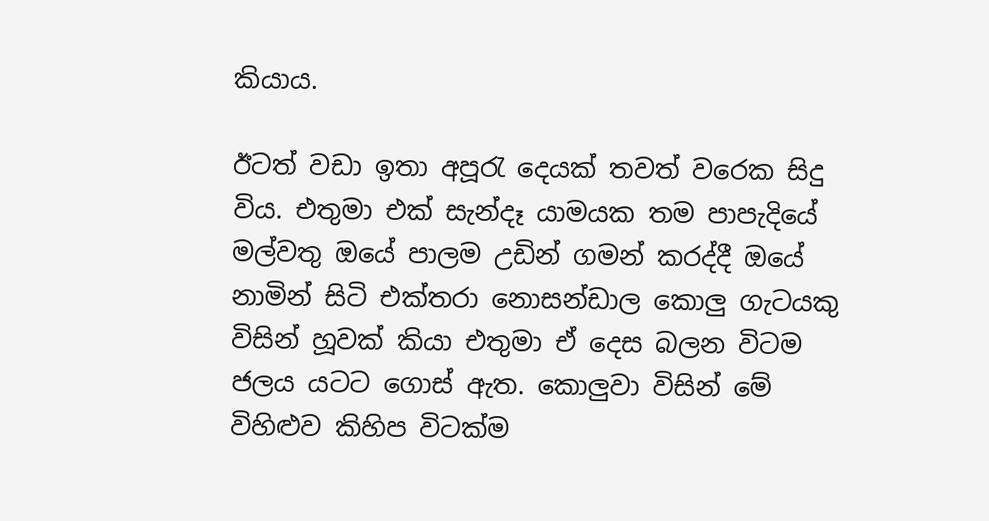කියාය.

ඊටත් වඩා ඉතා අපූරැ දෙයක් තවත් වරෙක සිදු විය. එතුමා එක් සැන්දෑ යාමයක තම පාපැදියේ මල්වතු ඔයේ පාලම උඩින් ගමන් කරද්දී ඔයේ නාමින් සිටි එක්තරා නොසන්ඩාල කොලු ගැටයකු විසින් හූවක් කියා එතුමා ඒ දෙස බලන විටම ජලය යටට ගොස් ඇත. කොලුවා විසින් මේ විහිළුව කිහිප විටක්ම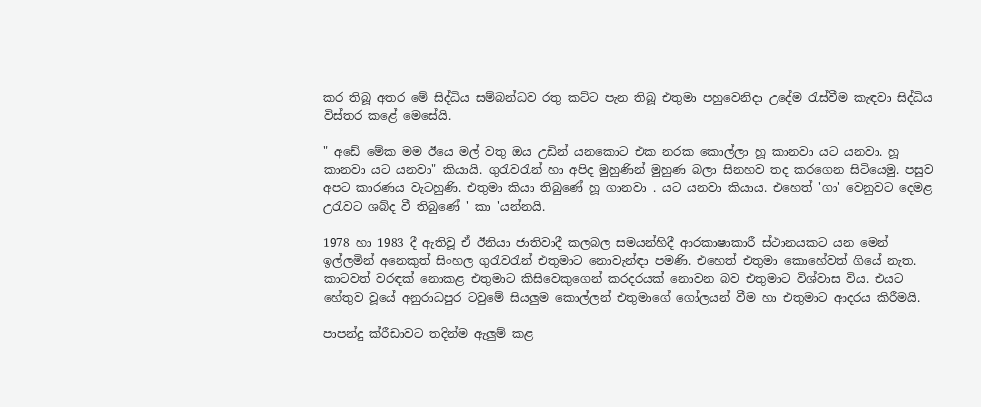කර තිබූ අතර මේ සිද්ධිය සම්බන්ධව රතු කට්ට පැන තිබූ එතුමා පහුවෙනිදා උදේම රැස්වීම කැඳවා සිද්ධිය විස්තර කළේ මෙසේයි.

" අඩේ මේක මම ඊයෙ මල් වතු ඔය උඩින් යනකොට එක නරක කොල්ලා හූ කානවා යට යනවා. හූ කානවා යට යනවා" කියායි. ගුරැවරැන් හා අපිද මුහුණින් මුහුණ බලා සිනහව තද කරගෙන සිටියෙමු. පසුව අපට කාරණය වැටහුණි. එතුමා කියා තිබුණේ හූ ගානවා . යට යනවා කියාය. එහෙත් 'ගා' වෙනුවට දෙමළ උරැවට ශබ්ද වී තිබුණේ ' කා 'යන්නයි.

1978 හා 1983 දී ඇතිවූ ඒ ඊනියා ජාතිවාදී කලබල සමයන්හිදී ආරකාෂාකාරී ස්ථානයකට යන මෙන් ඉල්ලමින් අනෙකුත් සිංහල ගුරැවරැන් එතුමාට නොවැන්ඳා පමණි. එහෙත් එතුමා කොහේවත් ගියේ නැත. කාටවත් වරඳක් නොකළ එතුමාට කිසිවෙකුගෙන් කරදරයක් නොවන බව එතුමාට විශ්වාස විය. එයට හේතුව වූයේ අනුරාධපුර ටවුමේ සියලුම කොල්ලන් එතුමාගේ ගෝලයන් වීම හා එතුමාට ආදරය කිරීමයි.

පාපන්දු ක්රීඩාවට තදින්ම ඇලුම් කළ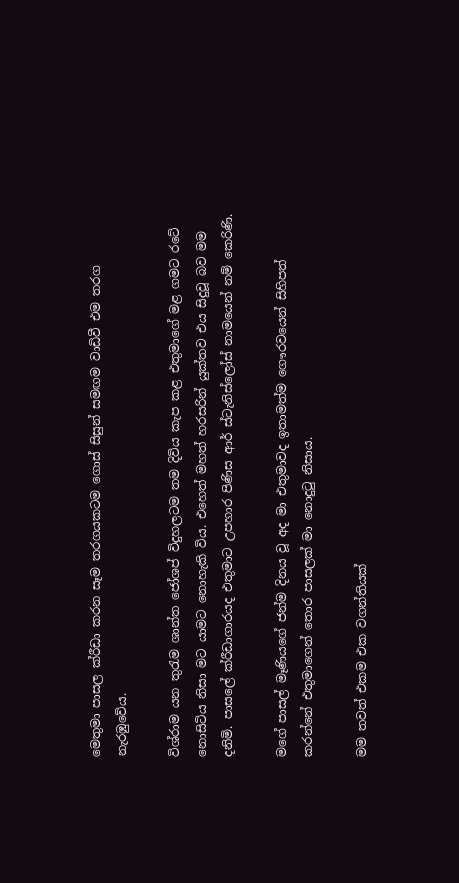මෙතුමා පාසල ක්රීඩා කරන සෑම තරගයකටම ගොස් සිසුන් සමඟම වාඩිවී එම තරග නැරඹුවේය.

විශ්රාම යන තුරැම ශාන්ත ජෝශප් විදුහලටම තම දිවිය කැප කළ එතුමාගේ මළ ගමට රටේ නොසිටිය නිසා මට යාමට නොහැකි විය. එහෙත් මහත් හරසරින් යුක්තව එය සිදුවූ බව මම දනිමි. පාසලේ ක්රීඩාගාරයද එතුමාට උපහාර පිණිස ආර් ස්ටැනිස්ලෝස් නාමයෙන් නම් කෙරිණි.

මගේ පාසල් මෑණියගේ ජන්ම දිනය වූ අද මා එතුමාවද ඉතාමත්ම ගෞරවයෙන් සිහිපත් කරන්නේ එතුමාගෙන් තොර පාසලක් මා නොදුටු නිසාය.

මම තවත් එකම එක වගන්තියක්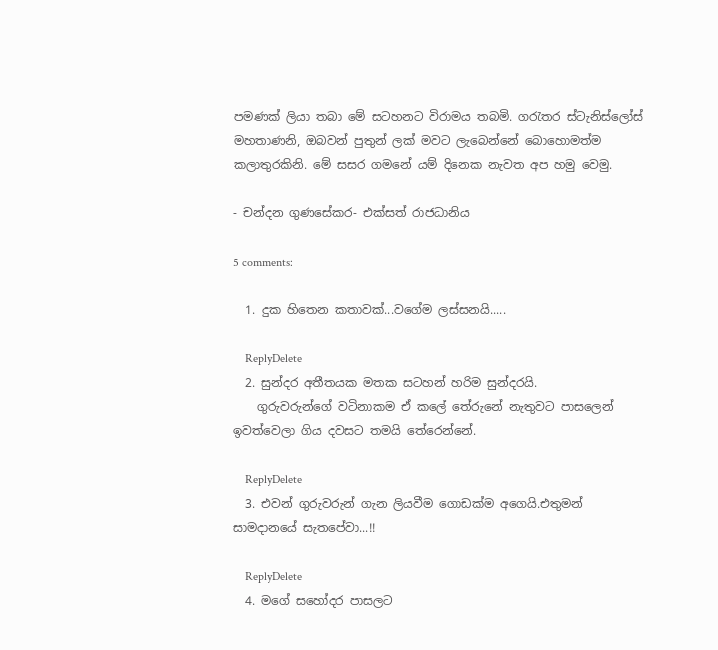පමණක් ලියා තබා මේ සටහනට විරාමය තබමි. ගරැතර ස්ටැනිස්ලෝස් මහතාණනි, ඔබවන් පුතුන් ලක් මවට ලැබෙන්නේ බොහොමත්ම කලාතුරකිනි. මේ සසර ගමනේ යම් දිනෙක නැවත අප හමු වෙමු.

- චන්දන ගුණසේකර- එක්සත් රාජධානිය

5 comments:

  1. දුක හිතෙන කතාවක්...වගේම ලස්සනයි.....

    ReplyDelete
  2. සුන්දර අතීතයක මතක සටහන් හරිම සුන්දරයි.
    ගුරුවරුන්ගේ වටිනාකම ඒ කලේ තේරුනේ නැතුවට පාසලෙන් ඉවත්වෙලා ගිය දවසට තමයි තේරෙන්නේ.

    ReplyDelete
  3. එවන් ගුරුවරුන් ගැන ලියවීම ගොඩක්ම අගෙයි.එතුමන් සාමදානයේ සැතපේවා...!!

    ReplyDelete
  4. මගේ සහෝදර පාසලට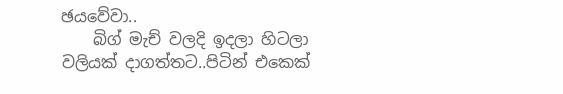ඡයවේවා..
    බිග් මැච් වලදි ඉදලා හිටලා වලියක් දාගත්තට..පිටින් එකෙක්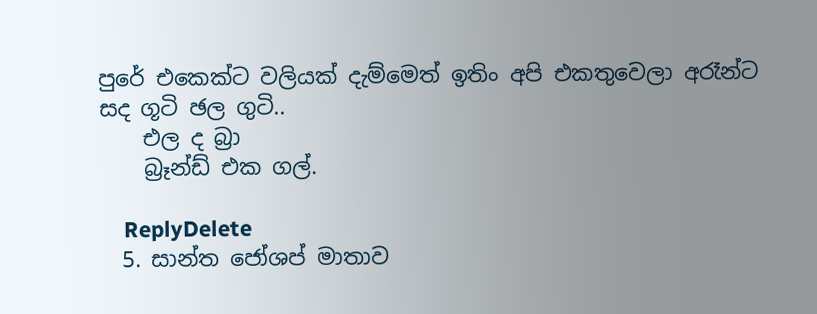පුරේ එකෙක්ට වලියක් දැම්මෙත් ඉතිං අපි එකතුවෙලා අරෑන්ට සද ගූටි ඡල ගුටි..
    එල ද බ්‍රා
    බ්‍රෑන්ඩ් එක ගල්.

    ReplyDelete
  5. සාන්ත ජෝශප් මාතාව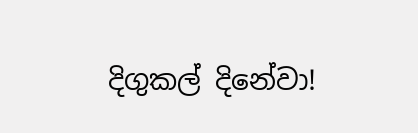දිගුකල් දිනේවා!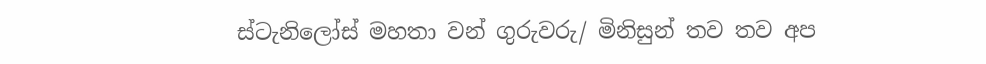ස්ටැනිලෝස් මහතා වන් ගුරුවරු/ මිනිසුන් තව තව අප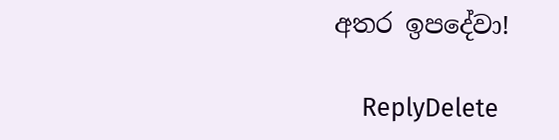අතර ඉපදේවා!

    ReplyDelete